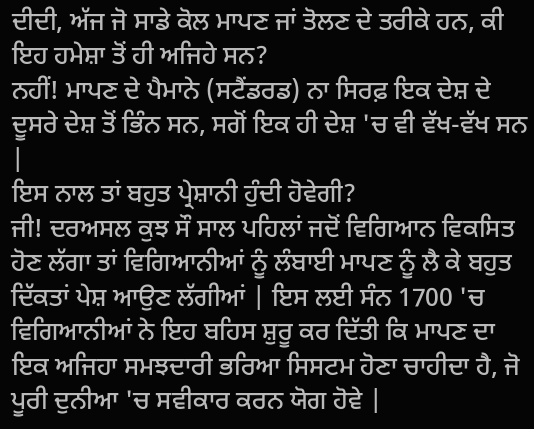ਦੀਦੀ, ਅੱਜ ਜੋ ਸਾਡੇ ਕੋਲ ਮਾਪਣ ਜਾਂ ਤੋਲਣ ਦੇ ਤਰੀਕੇ ਹਨ, ਕੀ ਇਹ ਹਮੇਸ਼ਾ ਤੋਂ ਹੀ ਅਜਿਹੇ ਸਨ?
ਨਹੀਂ! ਮਾਪਣ ਦੇ ਪੈਮਾਨੇ (ਸਟੈਂਡਰਡ) ਨਾ ਸਿਰਫ਼ ਇਕ ਦੇਸ਼ ਦੇ ਦੂਸਰੇ ਦੇਸ਼ ਤੋਂ ਭਿੰਨ ਸਨ, ਸਗੋਂ ਇਕ ਹੀ ਦੇਸ਼ 'ਚ ਵੀ ਵੱਖ-ਵੱਖ ਸਨ |
ਇਸ ਨਾਲ ਤਾਂ ਬਹੁਤ ਪ੍ਰੇਸ਼ਾਨੀ ਹੁੰਦੀ ਹੋਵੇਗੀ?
ਜੀ! ਦਰਅਸਲ ਕੁਝ ਸੌ ਸਾਲ ਪਹਿਲਾਂ ਜਦੋਂ ਵਿਗਿਆਨ ਵਿਕਸਿਤ ਹੋਣ ਲੱਗਾ ਤਾਂ ਵਿਗਿਆਨੀਆਂ ਨੂੰ ਲੰਬਾਈ ਮਾਪਣ ਨੂੰ ਲੈ ਕੇ ਬਹੁਤ ਦਿੱਕਤਾਂ ਪੇਸ਼ ਆਉਣ ਲੱਗੀਆਂ | ਇਸ ਲਈ ਸੰਨ 1700 'ਚ ਵਿਗਿਆਨੀਆਂ ਨੇ ਇਹ ਬਹਿਸ ਸ਼ੁਰੂ ਕਰ ਦਿੱਤੀ ਕਿ ਮਾਪਣ ਦਾ ਇਕ ਅਜਿਹਾ ਸਮਝਦਾਰੀ ਭਰਿਆ ਸਿਸਟਮ ਹੋਣਾ ਚਾਹੀਦਾ ਹੈ, ਜੋ ਪੂਰੀ ਦੁਨੀਆ 'ਚ ਸਵੀਕਾਰ ਕਰਨ ਯੋਗ ਹੋਵੇ |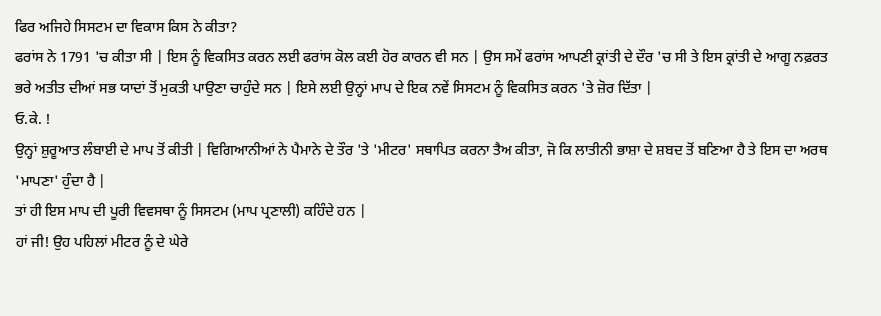ਫਿਰ ਅਜਿਹੇ ਸਿਸਟਮ ਦਾ ਵਿਕਾਸ ਕਿਸ ਨੇ ਕੀਤਾ?
ਫਰਾਂਸ ਨੇ 1791 'ਚ ਕੀਤਾ ਸੀ | ਇਸ ਨੂੰ ਵਿਕਸਿਤ ਕਰਨ ਲਈ ਫਰਾਂਸ ਕੋਲ ਕਈ ਹੋਰ ਕਾਰਨ ਵੀ ਸਨ | ਉਸ ਸਮੇਂ ਫਰਾਂਸ ਆਪਣੀ ਕ੍ਰਾਂਤੀ ਦੇ ਦੌਰ 'ਚ ਸੀ ਤੇ ਇਸ ਕ੍ਰਾਂਤੀ ਦੇ ਆਗੂ ਨਫ਼ਰਤ ਭਰੇ ਅਤੀਤ ਦੀਆਂ ਸਭ ਯਾਦਾਂ ਤੋਂ ਮੁਕਤੀ ਪਾਉਣਾ ਚਾਹੁੰਦੇ ਸਨ | ਇਸੇ ਲਈ ਉਨ੍ਹਾਂ ਮਾਪ ਦੇ ਇਕ ਨਵੇਂ ਸਿਸਟਮ ਨੂੰ ਵਿਕਸਿਤ ਕਰਨ 'ਤੇ ਜ਼ੋਰ ਦਿੱਤਾ |
ਓ.ਕੇ. !
ਉਨ੍ਹਾਂ ਸ਼ੁਰੂਆਤ ਲੰਬਾਈ ਦੇ ਮਾਪ ਤੋਂ ਕੀਤੀ | ਵਿਗਿਆਨੀਆਂ ਨੇ ਪੈਮਾਨੇ ਦੇ ਤੌਰ 'ਤੇ 'ਮੀਟਰ' ਸਥਾਪਿਤ ਕਰਨਾ ਤੈਅ ਕੀਤਾ, ਜੋ ਕਿ ਲਾਤੀਨੀ ਭਾਸ਼ਾ ਦੇ ਸ਼ਬਦ ਤੋਂ ਬਣਿਆ ਹੈ ਤੇ ਇਸ ਦਾ ਅਰਥ 'ਮਾਪਣਾ' ਹੁੰਦਾ ਹੈ |
ਤਾਂ ਹੀ ਇਸ ਮਾਪ ਦੀ ਪੂਰੀ ਵਿਵਸਥਾ ਨੂੰ ਸਿਸਟਮ (ਮਾਪ ਪ੍ਰਣਾਲੀ) ਕਹਿੰਦੇ ਹਨ |
ਹਾਂ ਜੀ! ਉਹ ਪਹਿਲਾਂ ਮੀਟਰ ਨੂੰ ਦੇ ਘੇਰੇ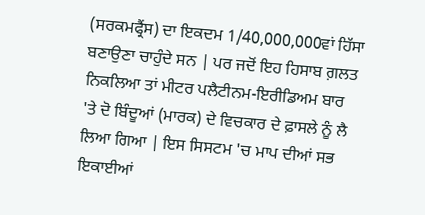(ਸਰਕਮਫ੍ਰੈਂਸ) ਦਾ ਇਕਦਮ 1/40,000,000ਵਾਂ ਹਿੱਸਾ ਬਣਾਉਣਾ ਚਾਹੁੰਦੇ ਸਨ | ਪਰ ਜਦੋਂ ਇਹ ਹਿਸਾਬ ਗ਼ਲਤ ਨਿਕਲਿਆ ਤਾਂ ਮੀਟਰ ਪਲੈਟੀਨਮ-ਇਰੀਡਿਅਮ ਬਾਰ 'ਤੇ ਦੋ ਬਿੰਦੂਆਂ (ਮਾਰਕ) ਦੇ ਵਿਚਕਾਰ ਦੇ ਫ਼ਾਸਲੇ ਨੂੰ ਲੈ ਲਿਆ ਗਿਆ | ਇਸ ਸਿਸਟਮ 'ਚ ਮਾਪ ਦੀਆਂ ਸਭ ਇਕਾਈਆਂ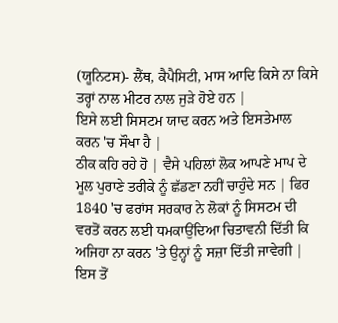(ਯੂਨਿਟਸ)- ਲੈਂਥ, ਕੈਪੈਸਿਟੀ, ਮਾਸ ਆਦਿ ਕਿਸੇ ਨਾ ਕਿਸੇ ਤਰ੍ਹਾਂ ਨਾਲ ਮੀਟਰ ਨਾਲ ਜੁੜੇ ਹੋਏ ਹਨ |
ਇਸੇ ਲਈ ਸਿਸਟਮ ਯਾਦ ਕਰਨ ਅਤੇ ਇਸਤੇਮਾਲ ਕਰਨ 'ਚ ਸੌਖਾ ਹੈ |
ਠੀਕ ਕਹਿ ਰਹੇ ਹੋ | ਵੈਸੇ ਪਹਿਲਾਂ ਲੋਕ ਆਪਣੇ ਮਾਪ ਦੇ ਮੂਲ ਪੁਰਾਣੇ ਤਰੀਕੇ ਨੂੰ ਛੱਡਣਾ ਨਹੀਂ ਚਾਹੁੰਦੇ ਸਨ | ਫਿਰ 1840 'ਚ ਫਰਾਂਸ ਸਰਕਾਰ ਨੇ ਲੋਕਾਂ ਨੂੰ ਸਿਸਟਮ ਦੀ ਵਰਤੋਂ ਕਰਨ ਲਈ ਧਮਕਾਉਂਦਿਆ ਚਿਤਾਵਨੀ ਦਿੱਤੀ ਕਿ ਅਜਿਹਾ ਨਾ ਕਰਨ 'ਤੇ ਉਨ੍ਹਾਂ ਨੂੰ ਸਜ਼ਾ ਦਿੱਤੀ ਜਾਵੇਗੀ | ਇਸ ਤੋਂ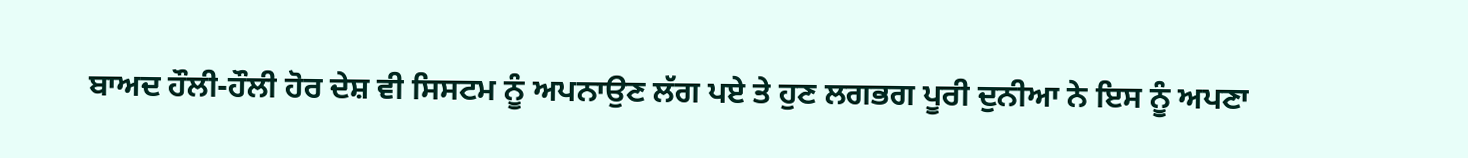ਬਾਅਦ ਹੌਲੀ-ਹੌਲੀ ਹੋਰ ਦੇਸ਼ ਵੀ ਸਿਸਟਮ ਨੂੰ ਅਪਨਾਉਣ ਲੱਗ ਪਏ ਤੇ ਹੁਣ ਲਗਭਗ ਪੂਰੀ ਦੁਨੀਆ ਨੇ ਇਸ ਨੂੰ ਅਪਣਾ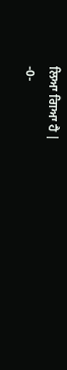ਲਿਆ ਗਿਆ ਹੈ |
-0-